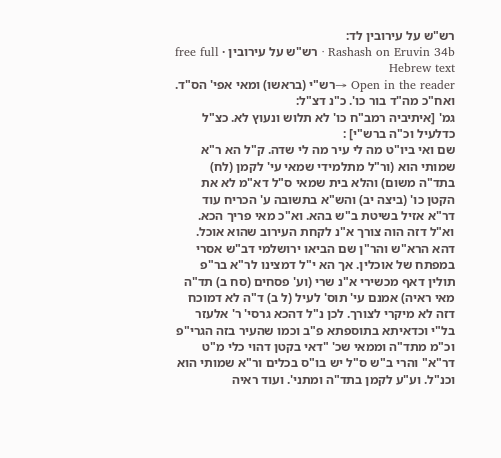רש"ש על עירובין לד:
Rashash on Eruvin 34b · רש"ש על עירובין · free full Hebrew text
Open in the reader →רש"י (בראשו) ומאי אפי' הס"ד. ואח"כ מה"ד בור כו'. כ"נ דצ"ל:
גמ' [איתיביה רמב"ח כו' לא תלוש ונעוץ לא. כצ"ל כדלעיל וכ"ה ברש"י] :
שם ואי ביו"ט מה לי עיר מה לי שדה. ק"ל הא ר"א שמותי הוא (ור"ל מתלמידי שמאי עי' לקמן (לח) בתד"ה משום) והלא בית שמאי ס"ל דא"מ לא את הקטן כו' (ביצה יב) והש"א בתשובה ע' הכריח עוד דר"א אזיל בשיטת ב"ש בהא. וא"כ מאי פריך הכא. וא"ל דזה הוה צורך א"נ לקחת העירוב שהוא אוכל. דהא הרא"ש והר"ן שם הביאו ירושלמי דב"ש אסרי במפתח של אוכלין. אך הא י"ל דמצינו לר"א בר"פ תולין דאף מכשירי א"נ שרי (וע' פסחים (סח ב) תד"ה מאי ראיה) אמנם עי' תוס' לעיל (ל ב) ד"ה לא דמוכח דזה לא מיקרי לצורך. לכן נ"ל דהכא גרסי' ר' אלעזר בל"י וכדאיתא בתוספתא פ"ב וכמו שהעיר בזה הגרי"פ וכ"מ מתד"ה וממאי שכ' "דאי בקטן דהוי כלי מ"ט דר"א" והרי ב"ש ס"ל יש בו"ס בכלים ור"א שמותי הוא וכנ"ל. וע"ע לקמן בתד"ה ומתני'. ועוד ראיה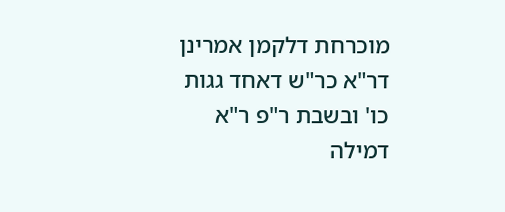מוכרחת דלקמן אמרינן דר"א כר"ש דאחד גגות כו' ובשבת ר"פ ר"א דמילה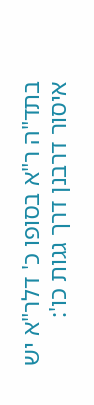בתד"ה ר"א בסופו כ' דלר"א יש איסור דרבנן דרך גגות כו':